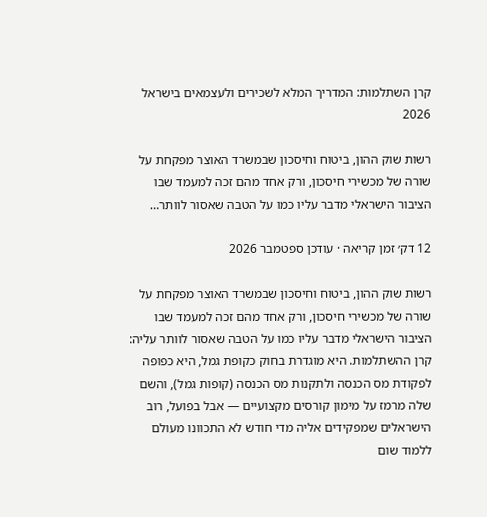קרן השתלמות: המדריך המלא לשכירים ולעצמאים בישראל 2026

רשות שוק ההון, ביטוח וחיסכון שבמשרד האוצר מפקחת על שורה של מכשירי חיסכון, ורק אחד מהם זכה למעמד שבו הציבור הישראלי מדבר עליו כמו על הטבה שאסור לוותר…

12 דק׳ זמן קריאה · עודכן ספטמבר 2026

רשות שוק ההון, ביטוח וחיסכון שבמשרד האוצר מפקחת על שורה של מכשירי חיסכון, ורק אחד מהם זכה למעמד שבו הציבור הישראלי מדבר עליו כמו על הטבה שאסור לוותר עליה: קרן ההשתלמות. היא מוגדרת בחוק כקופת גמל, היא כפופה לפקודת מס הכנסה ולתקנות מס הכנסה (קופות גמל), והשם שלה מרמז על מימון קורסים מקצועיים — אבל בפועל, רוב הישראלים שמפקידים אליה מדי חודש לא התכוונו מעולם ללמוד שום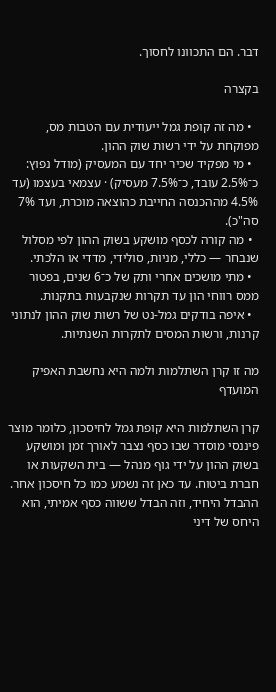דבר. הם התכוונו לחסוך.

בקצרה

  • מה זה קופת גמל ייעודית עם הטבות מס, מפוקחת על ידי רשות שוק ההון.
  • מי מפקיד שכיר יחד עם המעסיק (מודל נפוץ: כ־2.5% עובד, כ־7.5% מעסיק) · עצמאי בעצמו (עד 4.5% מההכנסה החייבת כהוצאה מוכרת, ועד 7% סה"כ).
  • מה קורה לכסף מושקע בשוק ההון לפי מסלול שנבחר — כללי, מניות, סולידי, מדדי או הלכתי.
  • מתי מושכים אחרי ותק של כ־6 שנים, בפטור ממס רווחי הון עד תקרות שנקבעות בתקנות.
  • איפה בודקים גמל-נט של רשות שוק ההון לנתוני קרנות, ורשות המסים לתקרות השנתיות.

מה זו קרן השתלמות ולמה היא נחשבת האפיק המועדף

קרן השתלמות היא קופת גמל לחיסכון, כלומר מוצר פיננסי מוסדר שבו כסף נצבר לאורך זמן ומושקע בשוק ההון על ידי גוף מנהל — בית השקעות או חברת ביטוח. עד כאן זה נשמע כמו כל חיסכון אחר. ההבדל היחיד, וזה הבדל ששווה כסף אמיתי, הוא היחס של דיני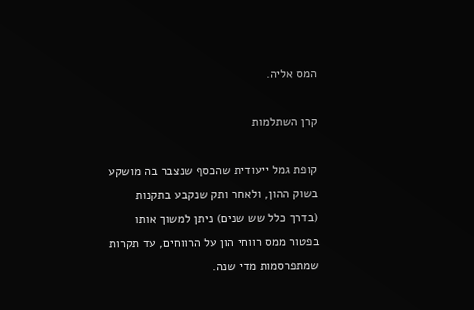המס אליה.

קרן השתלמות

קופת גמל ייעודית שהכסף שנצבר בה מושקע בשוק ההון, ולאחר ותק שנקבע בתקנות (בדרך כלל שש שנים) ניתן למשוך אותו בפטור ממס רווחי הון על הרווחים, עד תקרות שמתפרסמות מדי שנה.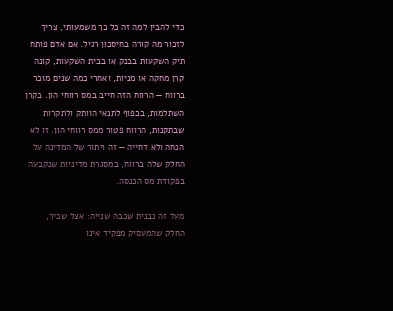כדי להבין למה זה כל כך משמעותי, צריך לזכור מה קורה בחיסכון רגיל. אם אדם פותח תיק השקעות בבנק או בבית השקעות, קונה קרן מחקה או מניות, ואחרי כמה שנים מוכר ברווח — הרווח הזה חייב במס רווחי הון. בקרן השתלמות, בכפוף לתנאי הוותק ולתקרות שבתקנות, הרווח פטור ממס רווחי הון. זו לא הנחה ולא דחייה — זה ויתור של המדינה על החלק שלה ברווח, במסגרת מדיניות שנקבעה בפקודת מס הכנסה.

מעל זה נבנית שכבה שנייה: אצל שכיר, החלק שהמעסיק מפקיד אינו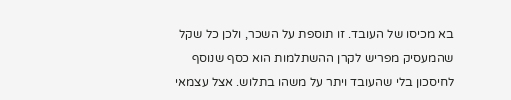בא מכיסו של העובד. זו תוספת על השכר, ולכן כל שקל שהמעסיק מפריש לקרן ההשתלמות הוא כסף שנוסף לחיסכון בלי שהעובד ויתר על משהו בתלוש. אצל עצמאי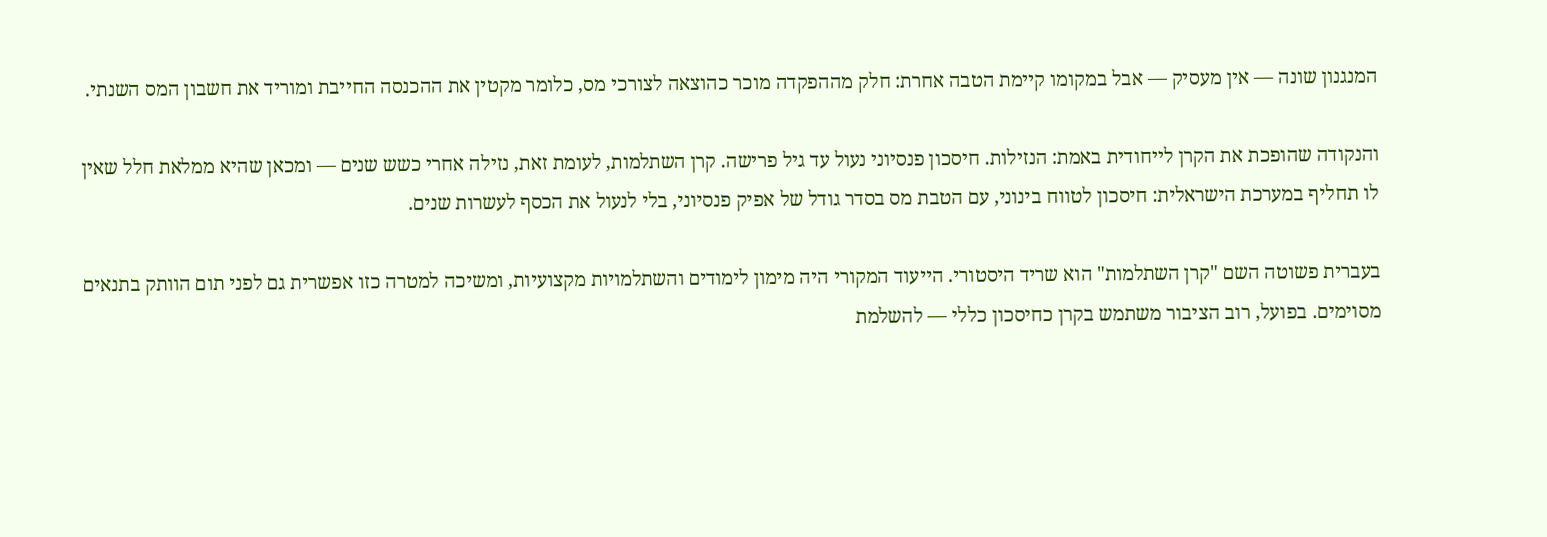המנגנון שונה — אין מעסיק — אבל במקומו קיימת הטבה אחרת: חלק מההפקדה מוכר כהוצאה לצורכי מס, כלומר מקטין את ההכנסה החייבת ומוריד את חשבון המס השנתי.

והנקודה שהופכת את הקרן לייחודית באמת: הנזילות. חיסכון פנסיוני נעול עד גיל פרישה. קרן השתלמות, לעומת זאת, נזילה אחרי כשש שנים — ומכאן שהיא ממלאת חלל שאין לו תחליף במערכת הישראלית: חיסכון לטווח בינוני, עם הטבת מס בסדר גודל של אפיק פנסיוני, בלי לנעול את הכסף לעשרות שנים.

בעברית פשוטה השם "קרן השתלמות" הוא שריד היסטורי. הייעוד המקורי היה מימון לימודים והשתלמויות מקצועיות, ומשיכה למטרה כזו אפשרית גם לפני תום הוותק בתנאים מסוימים. בפועל, רוב הציבור משתמש בקרן כחיסכון כללי — להשלמת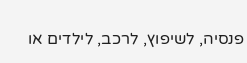פנסיה, לשיפוץ, לרכב, לילדים או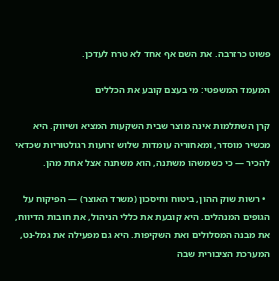פשוט כרזרבה. את השם אף אחד לא טרח לעדכן.

המעמד המשפטי: מי בעצם קובע את הכללים

קרן השתלמות אינה מוצר שבית השקעות המציא ושיווק. היא מכשיר מוסדר, ומאחוריה עומדות שלוש זרועות רגולטוריות שכדאי להכיר — כי כשמשהו משתנה, הוא משתנה אצל אחת מהן.

  • רשות שוק ההון, ביטוח וחיסכון (משרד האוצר) — הפיקוח על הגופים המנהלים. היא קובעת את כללי הניהול, את חובות הדיווח, את מבנה המסלולים ואת השקיפות. היא גם מפעילה את גמל-נט, המערכת הציבורית שבה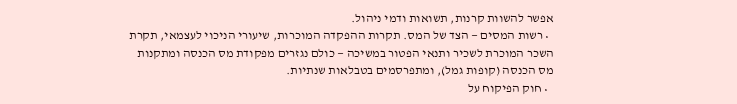אפשר להשוות קרנות, תשואות ודמי ניהול.
  • רשות המסים — הצד של המס. תקרות ההפקדה המוכרות, שיעורי הניכוי לעצמאי, תקרת השכר המוכרת לשכיר ותנאי הפטור במשיכה — כולם נגזרים מפקודת מס הכנסה ומתקנות מס הכנסה (קופות גמל), ומתפרסמים בטבלאות שנתיות.
  • חוק הפיקוח על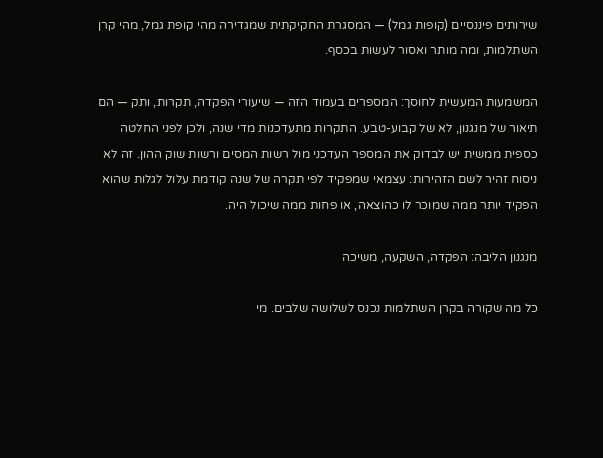שירותים פיננסיים (קופות גמל) — המסגרת החקיקתית שמגדירה מהי קופת גמל, מהי קרן השתלמות, ומה מותר ואסור לעשות בכסף.

המשמעות המעשית לחוסך: המספרים בעמוד הזה — שיעורי הפקדה, תקרות, ותק — הם תיאור של מנגנון, לא של קבוע-טבע. התקרות מתעדכנות מדי שנה, ולכן לפני החלטה כספית ממשית יש לבדוק את המספר העדכני מול רשות המסים ורשות שוק ההון. זה לא ניסוח זהיר לשם הזהירות: עצמאי שמפקיד לפי תקרה של שנה קודמת עלול לגלות שהוא הפקיד יותר ממה שמוכר לו כהוצאה, או פחות ממה שיכול היה.

מנגנון הליבה: הפקדה, השקעה, משיכה

כל מה שקורה בקרן השתלמות נכנס לשלושה שלבים. מי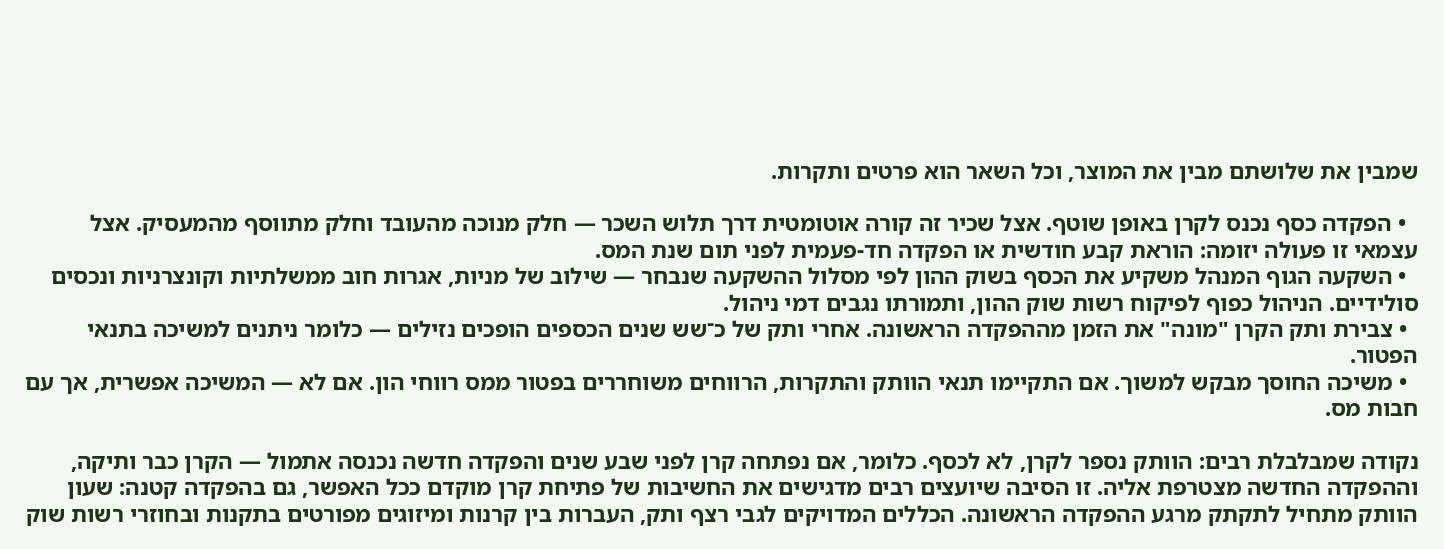שמבין את שלושתם מבין את המוצר, וכל השאר הוא פרטים ותקרות.

  • הפקדה כסף נכנס לקרן באופן שוטף. אצל שכיר זה קורה אוטומטית דרך תלוש השכר — חלק מנוכה מהעובד וחלק מתווסף מהמעסיק. אצל עצמאי זו פעולה יזומה: הוראת קבע חודשית או הפקדה חד-פעמית לפני תום שנת המס.
  • השקעה הגוף המנהל משקיע את הכסף בשוק ההון לפי מסלול ההשקעה שנבחר — שילוב של מניות, אגרות חוב ממשלתיות וקונצרניות ונכסים סולידיים. הניהול כפוף לפיקוח רשות שוק ההון, ותמורתו נגבים דמי ניהול.
  • צבירת ותק הקרן "מונה" את הזמן מההפקדה הראשונה. אחרי ותק של כ־שש שנים הכספים הופכים נזילים — כלומר ניתנים למשיכה בתנאי הפטור.
  • משיכה החוסך מבקש למשוך. אם התקיימו תנאי הוותק והתקרות, הרווחים משוחררים בפטור ממס רווחי הון. אם לא — המשיכה אפשרית, אך עם חבות מס.

נקודה שמבלבלת רבים: הוותק נספר לקרן, לא לכסף. כלומר, אם נפתחה קרן לפני שבע שנים והפקדה חדשה נכנסה אתמול — הקרן כבר ותיקה, וההפקדה החדשה מצטרפת אליה. זו הסיבה שיועצים רבים מדגישים את החשיבות של פתיחת קרן מוקדם ככל האפשר, גם בהפקדה קטנה: שעון הוותק מתחיל לתקתק מרגע ההפקדה הראשונה. הכללים המדויקים לגבי רצף ותק, העברות בין קרנות ומיזוגים מפורטים בתקנות ובחוזרי רשות שוק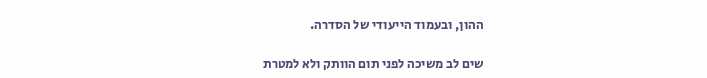ההון, ובעמוד הייעודי של הסדרה.

שים לב משיכה לפני תום הוותק ולא למטרת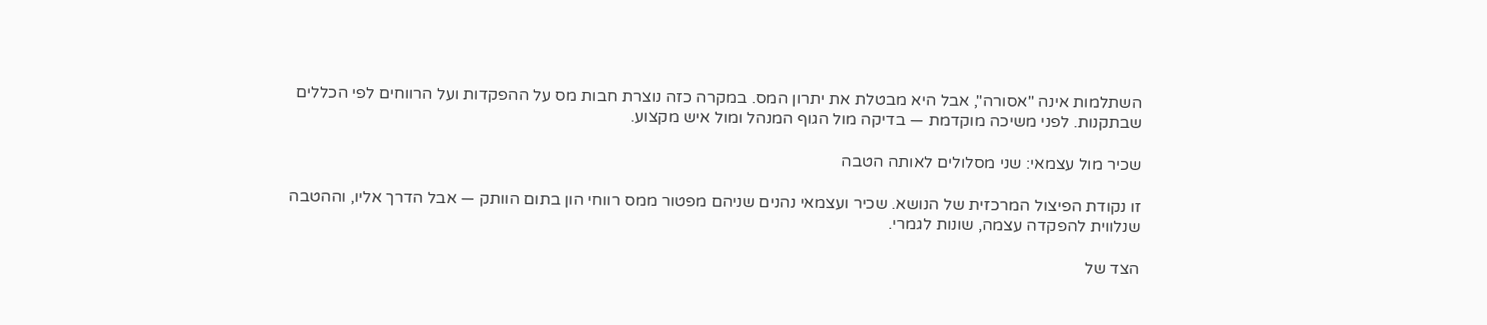השתלמות אינה "אסורה", אבל היא מבטלת את יתרון המס. במקרה כזה נוצרת חבות מס על ההפקדות ועל הרווחים לפי הכללים שבתקנות. לפני משיכה מוקדמת — בדיקה מול הגוף המנהל ומול איש מקצוע.

שכיר מול עצמאי: שני מסלולים לאותה הטבה

זו נקודת הפיצול המרכזית של הנושא. שכיר ועצמאי נהנים שניהם מפטור ממס רווחי הון בתום הוותק — אבל הדרך אליו, וההטבה שנלווית להפקדה עצמה, שונות לגמרי.

הצד של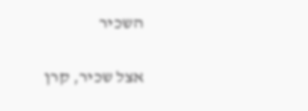השכיר

אצל שכיר, קרן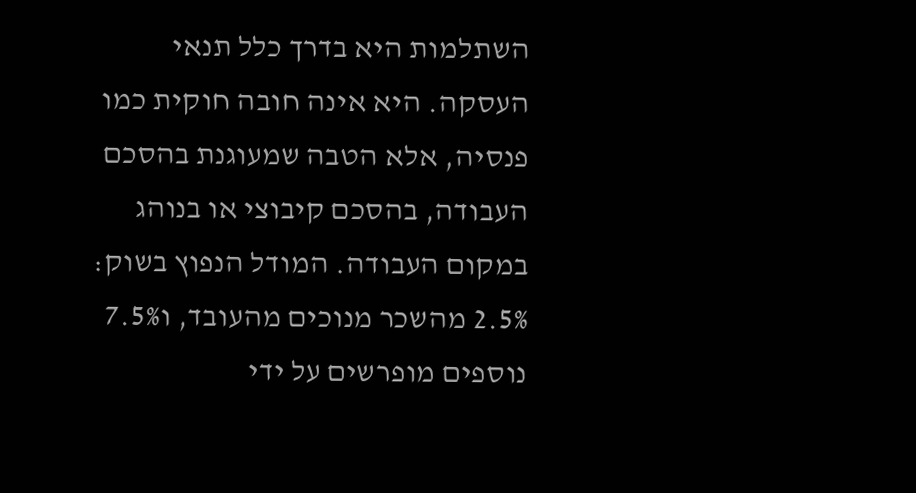השתלמות היא בדרך כלל תנאי העסקה. היא אינה חובה חוקית כמו פנסיה, אלא הטבה שמעוגנת בהסכם העבודה, בהסכם קיבוצי או בנוהג במקום העבודה. המודל הנפוץ בשוק: 2.5% מהשכר מנוכים מהעובד, ו7.5% נוספים מופרשים על ידי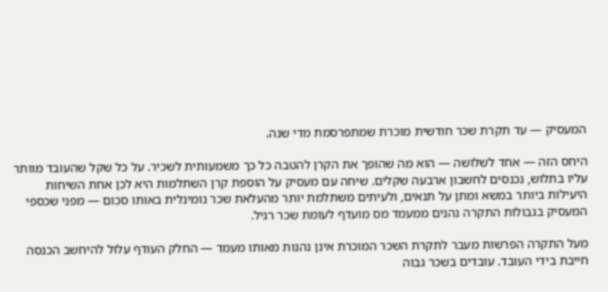המעסיק — עד תקרת שכר חודשית מוכרת שמתפרסמת מדי שנה.

היחס הזה — אחד לשלושה — הוא מה שהופך את הקרן להטבה כל כך משמעותית לשכיר. על כל שקל שהעובד מוותר עליו בתלוש, נכנסים לחשבון ארבעה שקלים. שיחה עם מעסיק על הוספת קרן השתלמות היא לכן אחת השיחות היעילות ביותר במשא ומתן על תנאים, ולעיתים משתלמת יותר מהעלאת שכר נומינלית באותו סכום — מפני שכספי המעסיק בגבולות התקרה נהנים ממעמד מס מועדף לעומת שכר רגיל.

מעל התקרה הפרשות מעבר לתקרת השכר המוכרת אינן נהנות מאותו מעמד — החלק העודף עלול להיחשב הכנסה חייבת בידי העובד. עובדים בשכר גבוה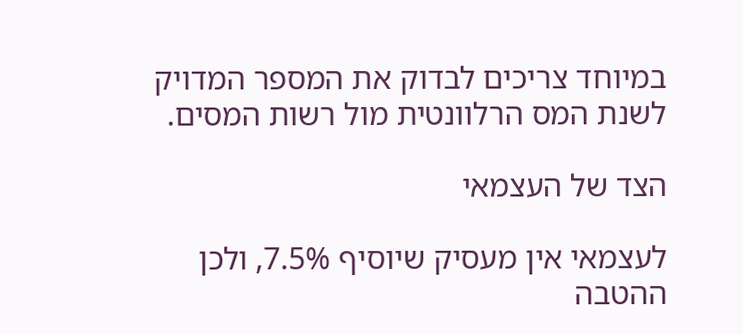במיוחד צריכים לבדוק את המספר המדויק לשנת המס הרלוונטית מול רשות המסים.

הצד של העצמאי

לעצמאי אין מעסיק שיוסיף 7.5%, ולכן ההטבה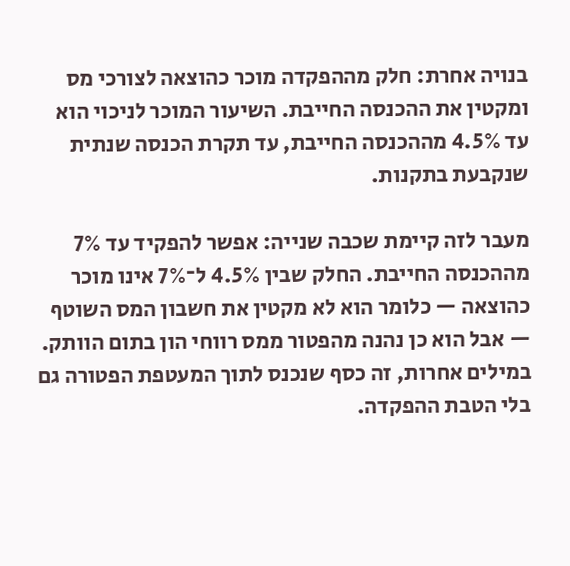בנויה אחרת: חלק מההפקדה מוכר כהוצאה לצורכי מס ומקטין את ההכנסה החייבת. השיעור המוכר לניכוי הוא עד 4.5% מההכנסה החייבת, עד תקרת הכנסה שנתית שנקבעת בתקנות.

מעבר לזה קיימת שכבה שנייה: אפשר להפקיד עד 7% מההכנסה החייבת. החלק שבין 4.5% ל־7% אינו מוכר כהוצאה — כלומר הוא לא מקטין את חשבון המס השוטף — אבל הוא כן נהנה מהפטור ממס רווחי הון בתום הוותק. במילים אחרות, זה כסף שנכנס לתוך המעטפת הפטורה גם בלי הטבת ההפקדה.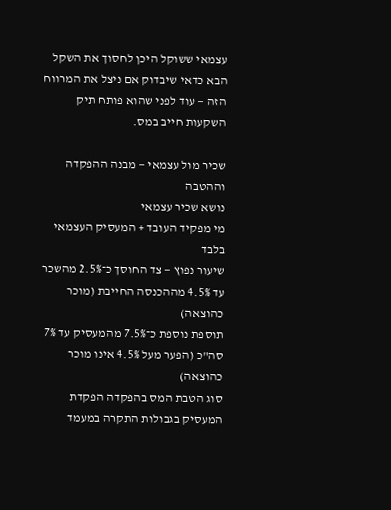עצמאי ששוקל היכן לחסוך את השקל הבא כדאי שיבדוק אם ניצל את המרווח הזה — עוד לפני שהוא פותח תיק השקעות חייב במס.

שכיר מול עצמאי — מבנה ההפקדה וההטבה
נושא שכיר עצמאי
מי מפקיד העובד + המעסיק העצמאי בלבד
שיעור נפוץ — צד החוסך כ־2.5% מהשכר עד 4.5% מההכנסה החייבת (מוכר כהוצאה)
תוספת נוספת כ־7.5% מהמעסיק עד 7% סה"כ (הפער מעל 4.5% אינו מוכר כהוצאה)
סוג הטבת המס בהפקדה הפקדת המעסיק בגבולות התקרה במעמד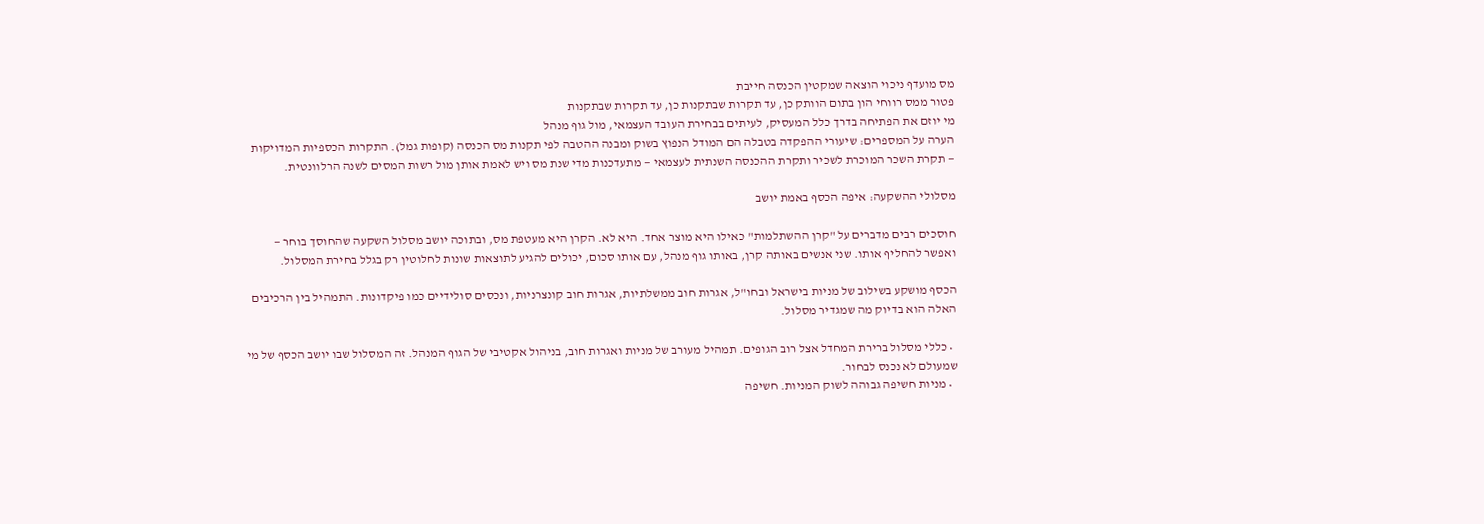מס מועדף ניכוי הוצאה שמקטין הכנסה חייבת
פטור ממס רווחי הון בתום הוותק כן, עד תקרות שבתקנות כן, עד תקרות שבתקנות
מי יוזם את הפתיחה בדרך כלל המעסיק, לעיתים בבחירת העובד העצמאי, מול גוף מנהל
הערה על המספרים: שיעורי ההפקדה בטבלה הם המודל הנפוץ בשוק ומבנה ההטבה לפי תקנות מס הכנסה (קופות גמל). התקרות הכספיות המדויקות — תקרת השכר המוכרת לשכיר ותקרת ההכנסה השנתית לעצמאי — מתעדכנות מדי שנת מס ויש לאמת אותן מול רשות המסים לשנה הרלוונטית.

מסלולי ההשקעה: איפה הכסף באמת יושב

חוסכים רבים מדברים על "קרן ההשתלמות" כאילו היא מוצר אחד. היא לא. הקרן היא מעטפת מס, ובתוכה יושב מסלול השקעה שהחוסך בוחר — ואפשר להחליף אותו. שני אנשים באותה קרן, באותו גוף מנהל, עם אותו סכום, יכולים להגיע לתוצאות שונות לחלוטין רק בגלל בחירת המסלול.

הכסף מושקע בשילוב של מניות בישראל ובחו"ל, אגרות חוב ממשלתיות, אגרות חוב קונצרניות, ונכסים סולידיים כמו פיקדונות. התמהיל בין הרכיבים האלה הוא בדיוק מה שמגדיר מסלול.

  • כללי מסלול ברירת המחדל אצל רוב הגופים. תמהיל מעורב של מניות ואגרות חוב, בניהול אקטיבי של הגוף המנהל. זה המסלול שבו יושב הכסף של מי שמעולם לא נכנס לבחור.
  • מניות חשיפה גבוהה לשוק המניות. חשיפה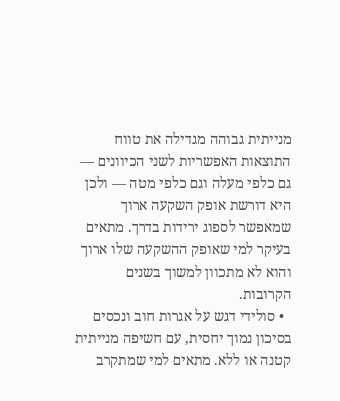מנייתית גבוהה מגדילה את טווח התוצאות האפשריות לשני הכיוונים — גם כלפי מעלה וגם כלפי מטה — ולכן היא דורשת אופק השקעה ארוך שמאפשר לספוג ירידות בדרך. מתאים בעיקר למי שאופק ההשקעה שלו ארוך והוא לא מתכוון למשוך בשנים הקרובות.
  • סולידי דגש על אגרות חוב ונכסים בסיכון נמוך יחסית, עם חשיפה מנייתית קטנה או ללא. מתאים למי שמתקרב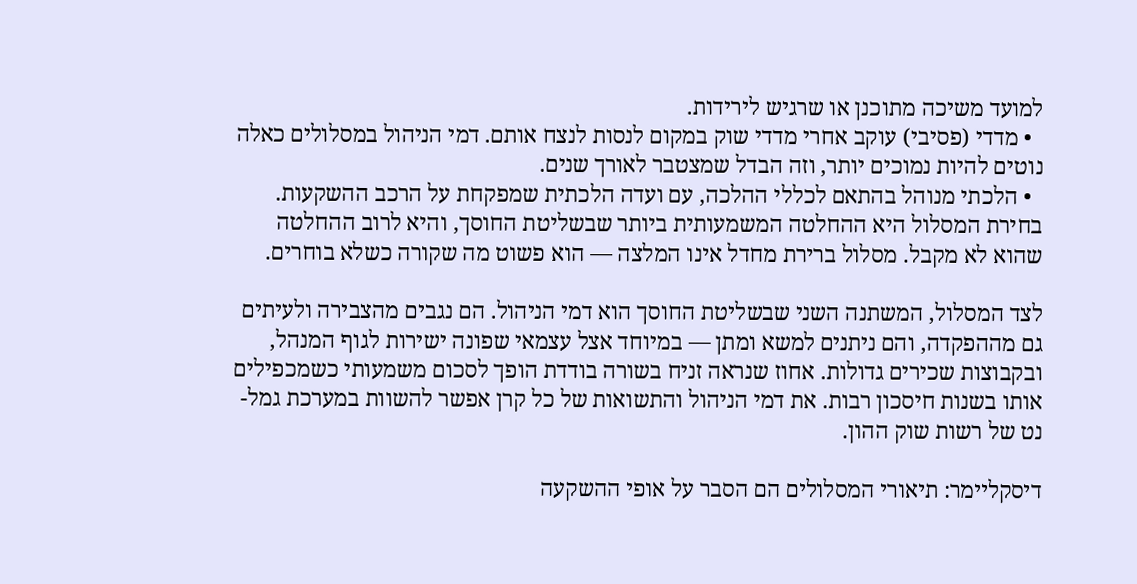למועד משיכה מתוכנן או שרגיש לירידות.
  • מדדי (פסיבי) עוקב אחרי מדדי שוק במקום לנסות לנצח אותם. דמי הניהול במסלולים כאלה נוטים להיות נמוכים יותר, וזה הבדל שמצטבר לאורך שנים.
  • הלכתי מנוהל בהתאם לכללי ההלכה, עם ועדה הלכתית שמפקחת על הרכב ההשקעות.
בחירת המסלול היא ההחלטה המשמעותית ביותר שבשליטת החוסך, והיא לרוב ההחלטה שהוא לא מקבל. מסלול ברירת מחדל אינו המלצה — הוא פשוט מה שקורה כשלא בוחרים.

לצד המסלול, המשתנה השני שבשליטת החוסך הוא דמי הניהול. הם נגבים מהצבירה ולעיתים גם מההפקדה, והם ניתנים למשא ומתן — במיוחד אצל עצמאי שפונה ישירות לגוף המנהל, ובקבוצות שכירים גדולות. אחוז שנראה זניח בשורה בודדת הופך לסכום משמעותי כשמכפילים אותו בשנות חיסכון רבות. את דמי הניהול והתשואות של כל קרן אפשר להשוות במערכת גמל-נט של רשות שוק ההון.

דיסקליימר: תיאורי המסלולים הם הסבר על אופי ההשקעה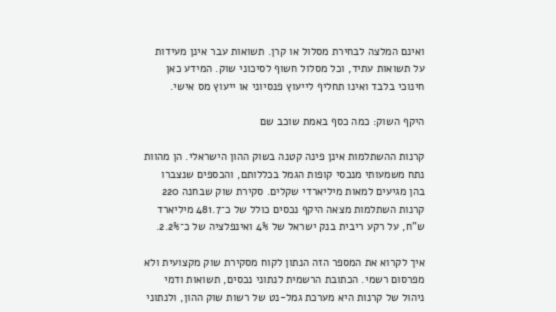ואינם המלצה לבחירת מסלול או קרן. תשואות עבר אינן מעידות על תשואות עתיד, וכל מסלול חשוף לסיכוני שוק. המידע כאן חינוכי בלבד ואינו תחליף לייעוץ פנסיוני או ייעוץ מס אישי.

היקף השוק: כמה כסף באמת שוכב שם

קרנות ההשתלמות אינן פינה קטנה בשוק ההון הישראלי. הן מהוות נתח משמעותי מנכסי קופות הגמל בכללותם, והכספים שנצברו בהן מגיעים למאות מיליארדי שקלים. סקירת שוק שבחנה 220 קרנות השתלמות מצאה היקף נכסים כולל של כ־481.7 מיליארד ש"ח, על רקע ריבית בנק ישראל של 4% ואינפלציה של כ־2.2%.

איך לקרוא את המספר הזה הנתון לקוח מסקירת שוק מקצועית ולא מפרסום רשמי. הכתובת הרשמית לנתוני נכסים, תשואות ודמי ניהול של קרנות היא מערכת גמל-נט של רשות שוק ההון, ולנתוני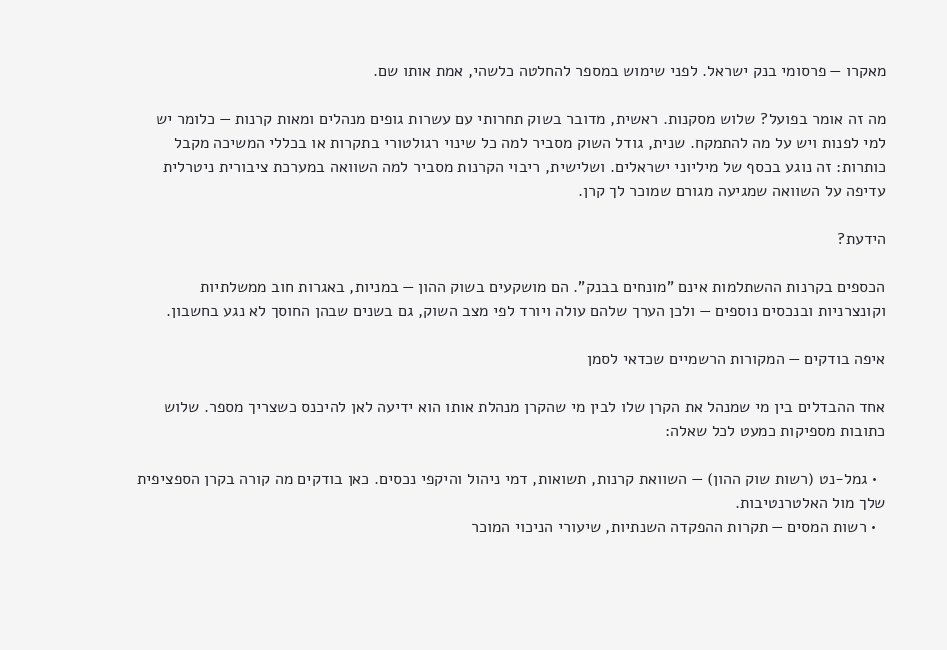מאקרו — פרסומי בנק ישראל. לפני שימוש במספר להחלטה כלשהי, אמת אותו שם.

מה זה אומר בפועל? שלוש מסקנות. ראשית, מדובר בשוק תחרותי עם עשרות גופים מנהלים ומאות קרנות — כלומר יש למי לפנות ויש על מה להתמקח. שנית, גודל השוק מסביר למה כל שינוי רגולטורי בתקרות או בכללי המשיכה מקבל כותרות: זה נוגע בכסף של מיליוני ישראלים. ושלישית, ריבוי הקרנות מסביר למה השוואה במערכת ציבורית ניטרלית עדיפה על השוואה שמגיעה מגורם שמוכר לך קרן.

הידעת?

הכספים בקרנות ההשתלמות אינם "מונחים בבנק". הם מושקעים בשוק ההון — במניות, באגרות חוב ממשלתיות וקונצרניות ובנכסים נוספים — ולכן הערך שלהם עולה ויורד לפי מצב השוק, גם בשנים שבהן החוסך לא נגע בחשבון.

איפה בודקים — המקורות הרשמיים שכדאי לסמן

אחד ההבדלים בין מי שמנהל את הקרן שלו לבין מי שהקרן מנהלת אותו הוא ידיעה לאן להיכנס כשצריך מספר. שלוש כתובות מספיקות כמעט לכל שאלה:

  • גמל-נט (רשות שוק ההון) — השוואת קרנות, תשואות, דמי ניהול והיקפי נכסים. כאן בודקים מה קורה בקרן הספציפית שלך מול האלטרנטיבות.
  • רשות המסים — תקרות ההפקדה השנתיות, שיעורי הניכוי המוכר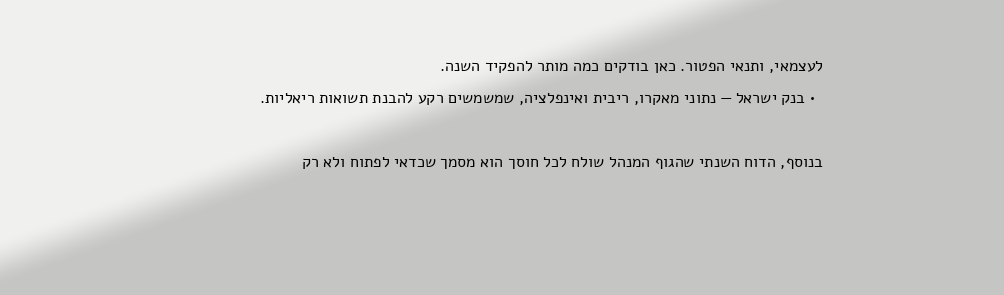לעצמאי, ותנאי הפטור. כאן בודקים כמה מותר להפקיד השנה.
  • בנק ישראל — נתוני מאקרו, ריבית ואינפלציה, שמשמשים רקע להבנת תשואות ריאליות.

בנוסף, הדוח השנתי שהגוף המנהל שולח לכל חוסך הוא מסמך שכדאי לפתוח ולא רק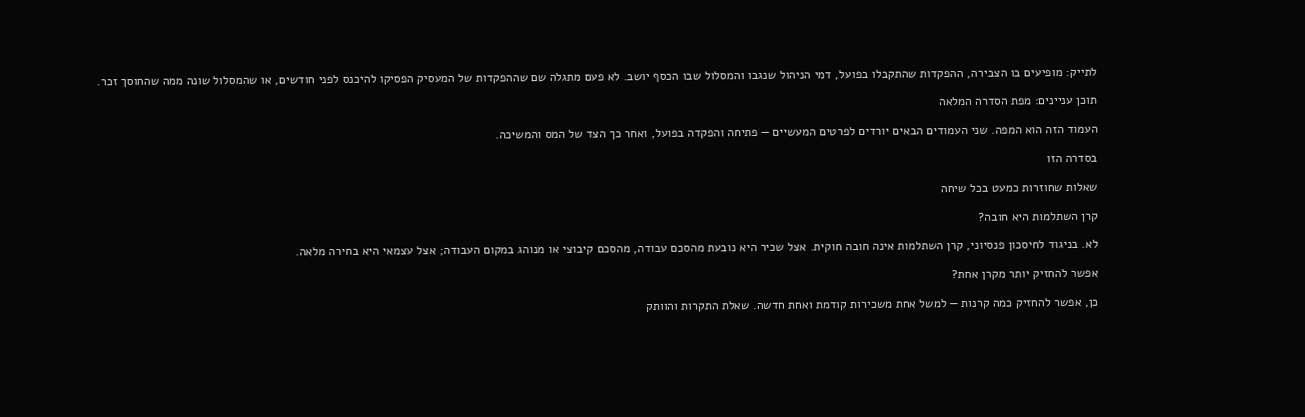לתייק: מופיעים בו הצבירה, ההפקדות שהתקבלו בפועל, דמי הניהול שנגבו והמסלול שבו הכסף יושב. לא פעם מתגלה שם שההפקדות של המעסיק הפסיקו להיכנס לפני חודשים, או שהמסלול שונה ממה שהחוסך זכר.

תוכן עניינים: מפת הסדרה המלאה

העמוד הזה הוא המפה. שני העמודים הבאים יורדים לפרטים המעשיים — פתיחה והפקדה בפועל, ואחר כך הצד של המס והמשיכה.

בסדרה הזו

שאלות שחוזרות כמעט בכל שיחה

קרן השתלמות היא חובה?

לא. בניגוד לחיסכון פנסיוני, קרן השתלמות אינה חובה חוקית. אצל שכיר היא נובעת מהסכם עבודה, מהסכם קיבוצי או מנוהג במקום העבודה; אצל עצמאי היא בחירה מלאה.

אפשר להחזיק יותר מקרן אחת?

כן, אפשר להחזיק כמה קרנות — למשל אחת משכירות קודמת ואחת חדשה. שאלת התקרות והוותק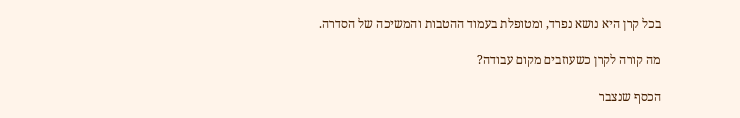בכל קרן היא נושא נפרד, ומטופלת בעמוד ההטבות והמשיכה של הסדרה.

מה קורה לקרן כשעוזבים מקום עבודה?

הכסף שנצבר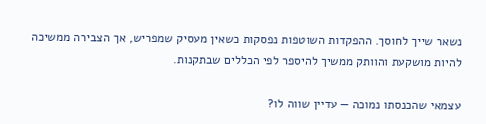נשאר שייך לחוסך. ההפקדות השוטפות נפסקות כשאין מעסיק שמפריש, אך הצבירה ממשיכה להיות מושקעת והוותק ממשיך להיספר לפי הכללים שבתקנות.

עצמאי שהכנסתו נמוכה — עדיין שווה לו?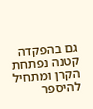גם בהפקדה קטנה נפתחת הקרן ומתחיל להיספר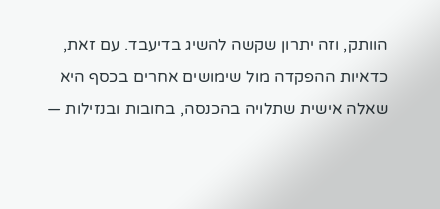הוותק, וזה יתרון שקשה להשיג בדיעבד. עם זאת, כדאיות ההפקדה מול שימושים אחרים בכסף היא שאלה אישית שתלויה בהכנסה, בחובות ובנזילות —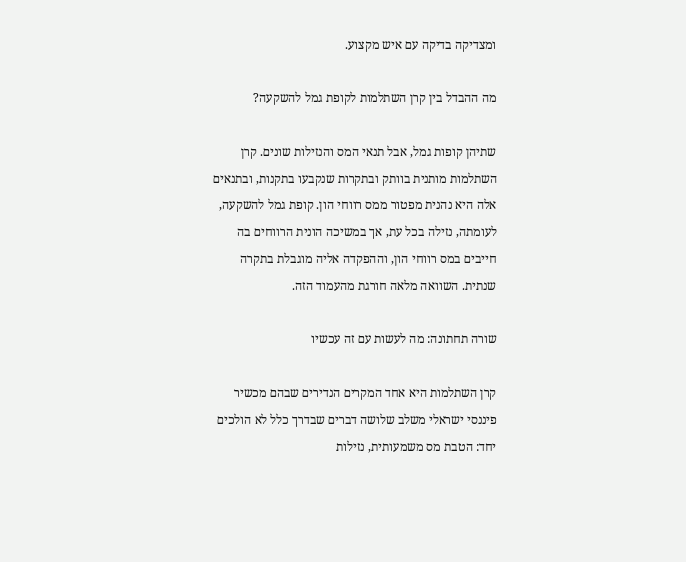ומצדיקה בדיקה עם איש מקצוע.

מה ההבדל בין קרן השתלמות לקופת גמל להשקעה?

שתיהן קופות גמל, אבל תנאי המס והנזילות שונים. קרן השתלמות מותנית בוותק ובתקרות שנקבעו בתקנות, ובתנאים אלה היא נהנית מפטור ממס רווחי הון. קופת גמל להשקעה, לעומתה, נזילה בכל עת, אך במשיכה הונית הרווחים בה חייבים במס רווחי הון, וההפקדה אליה מוגבלת בתקרה שנתית. השוואה מלאה חורגת מהעמוד הזה.

שורה תחתונה: מה לעשות עם זה עכשיו

קרן השתלמות היא אחד המקרים הנדירים שבהם מכשיר פיננסי ישראלי משלב שלושה דברים שבדרך כלל לא הולכים יחד: הטבת מס משמעותית, נזילות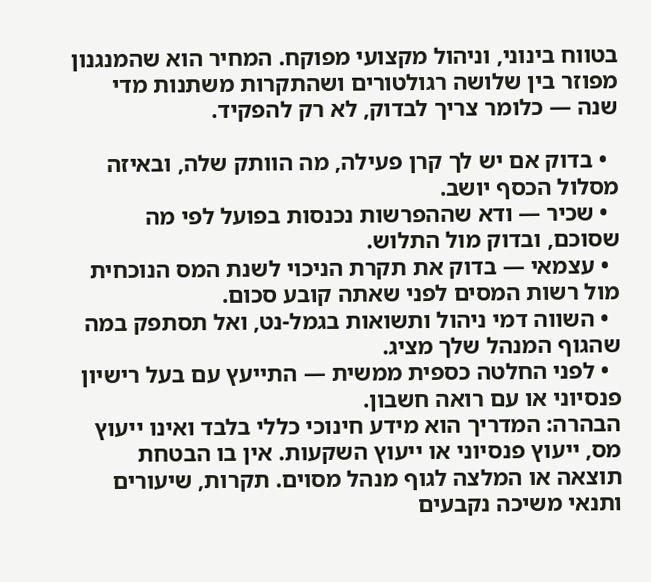בטווח בינוני, וניהול מקצועי מפוקח. המחיר הוא שהמנגנון מפוזר בין שלושה רגולטורים ושהתקרות משתנות מדי שנה — כלומר צריך לבדוק, לא רק להפקיד.

  • בדוק אם יש לך קרן פעילה, מה הוותק שלה, ובאיזה מסלול הכסף יושב.
  • שכיר — ודא שההפרשות נכנסות בפועל לפי מה שסוכם, ובדוק מול התלוש.
  • עצמאי — בדוק את תקרת הניכוי לשנת המס הנוכחית מול רשות המסים לפני שאתה קובע סכום.
  • השווה דמי ניהול ותשואות בגמל-נט, ואל תסתפק במה שהגוף המנהל שלך מציג.
  • לפני החלטה כספית ממשית — התייעץ עם בעל רישיון פנסיוני או עם רואה חשבון.
הבהרה: המדריך הוא מידע חינוכי כללי בלבד ואינו ייעוץ מס, ייעוץ פנסיוני או ייעוץ השקעות. אין בו הבטחת תוצאה או המלצה לגוף מנהל מסוים. תקרות, שיעורים ותנאי משיכה נקבעים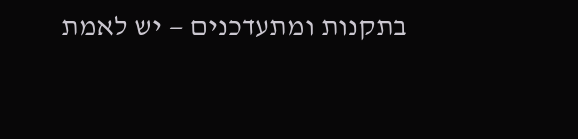בתקנות ומתעדכנים — יש לאמת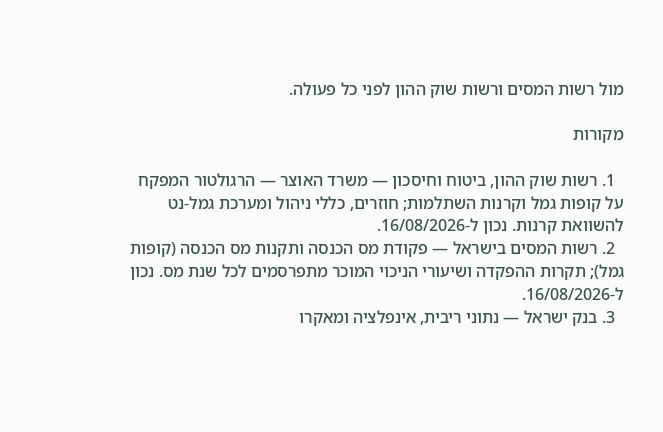מול רשות המסים ורשות שוק ההון לפני כל פעולה.

מקורות

  1. רשות שוק ההון, ביטוח וחיסכון — משרד האוצר — הרגולטור המפקח על קופות גמל וקרנות השתלמות; חוזרים, כללי ניהול ומערכת גמל-נט להשוואת קרנות. נכון ל-16/08/2026.
  2. רשות המסים בישראל — פקודת מס הכנסה ותקנות מס הכנסה (קופות גמל); תקרות ההפקדה ושיעורי הניכוי המוכר מתפרסמים לכל שנת מס. נכון ל-16/08/2026.
  3. בנק ישראל — נתוני ריבית, אינפלציה ומאקרו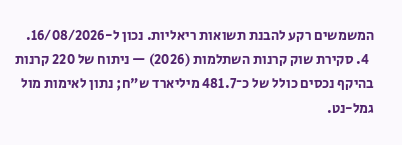המשמשים רקע להבנת תשואות ריאליות. נכון ל-16/08/2026.
  4. סקירת שוק קרנות השתלמות (2026) — ניתוח של 220 קרנות בהיקף נכסים כולל של כ־481.7 מיליארד ש"ח; נתון לאימות מול גמל-נט.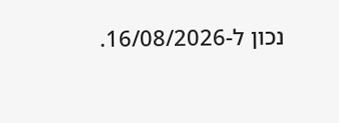נכון ל-16/08/2026.